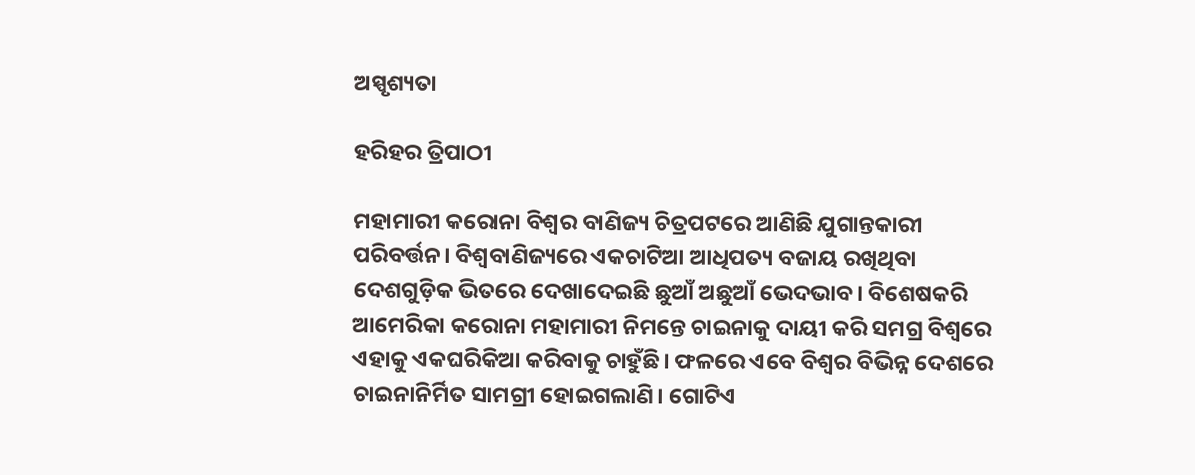ଅସ୍ପୃଶ୍ୟତା

ହରିହର ତ୍ରିପାଠୀ

ମହାମାରୀ କରୋନା ବିଶ୍ୱର ବାଣିଜ୍ୟ ଚିତ୍ରପଟରେ ଆଣିଛି ଯୁଗାନ୍ତକାରୀ ପରିବର୍ତ୍ତନ। ବିଶ୍ୱବାଣିଜ୍ୟରେ ଏକଚାଟିଆ ଆଧିପତ୍ୟ ବଜାୟ ରଖିଥିବା ଦେଶଗୁଡ଼ିକ ଭିତରେ ଦେଖାଦେଇଛି ଛୁଆଁ ଅଛୁଆଁ ଭେଦଭାବ। ବିଶେଷକରି ଆମେରିକା କରୋନା ମହାମାରୀ ନିମନ୍ତେ ଚାଇନାକୁ ଦାୟୀ କରି ସମଗ୍ର ବିଶ୍ୱରେ ଏହାକୁ ଏକଘରିକିଆ କରିବାକୁ ଚାହୁଁଛି। ଫଳରେ ଏବେ ବିଶ୍ୱର ବିଭିନ୍ନ ଦେଶରେ ଚାଇନାନିର୍ମିତ ସାମଗ୍ରୀ ହୋଇଗଲାଣି। ଗୋଟିଏ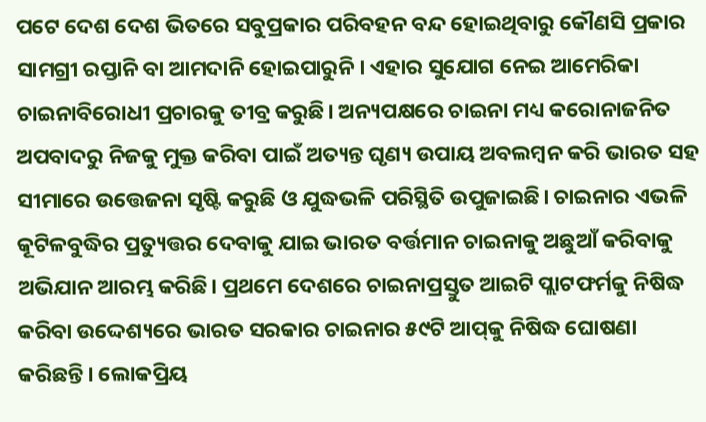ପଟେ ଦେଶ ଦେଶ ଭିତରେ ସବୁପ୍ରକାର ପରିବହନ ବନ୍ଦ ହୋଇଥିବାରୁ କୌଣସି ପ୍ରକାର ସାମଗ୍ରୀ ରପ୍ତାନି ବା ଆମଦାନି ହୋଇପାରୁନି। ଏହାର ସୁଯୋଗ ନେଇ ଆମେରିକା ଚାଇନାବିରୋଧୀ ପ୍ରଚାରକୁ ତୀବ୍ର କରୁଛି। ଅନ୍ୟପକ୍ଷରେ ଚାଇନା ମଧ୍ୟ କରୋନାଜନିତ ଅପବାଦରୁ ନିଜକୁ ମୁକ୍ତ କରିବା ପାଇଁ ଅତ୍ୟନ୍ତ ଘୃଣ୍ୟ ଉପାୟ ଅବଲମ୍ବନ କରି ଭାରତ ସହ ସୀମାରେ ଉତ୍ତେଜନା ସୃଷ୍ଟି କରୁଛି ଓ ଯୁଦ୍ଧଭଳି ପରିସ୍ଥିତି ଉପୁଜାଇଛି। ଚାଇନାର ଏଭଳି କୂଟିଳବୁଦ୍ଧିର ପ୍ରତ୍ୟୁତ୍ତର ଦେବାକୁ ଯାଇ ଭାରତ ବର୍ତ୍ତମାନ ଚାଇନାକୁ ଅଛୁଆଁ କରିବାକୁ ଅଭିଯାନ ଆରମ୍ଭ କରିଛି। ପ୍ରଥମେ ଦେଶରେ ଚାଇନାପ୍ରସ୍ତୁତ ଆଇଟି ପ୍ଲାଟଫର୍ମକୁ ନିଷିଦ୍ଧ କରିବା ଉଦ୍ଦେଶ୍ୟରେ ଭାରତ ସରକାର ଚାଇନାର ୫୯ଟି ଆପ୍‌କୁ ନିଷିଦ୍ଧ ଘୋଷଣା କରିଛନ୍ତି। ଲୋକପ୍ରିୟ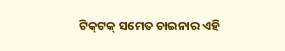ଟିକ୍‌ଟକ୍‌ ସମେତ ଚାଇନାର ଏହି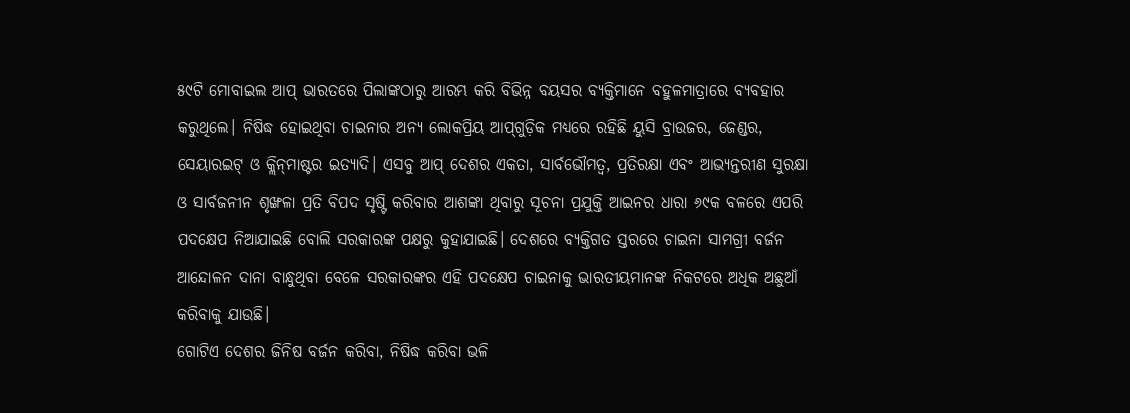୫୯ଟି ମୋବାଇଲ ଆପ୍‌ ଭାରତରେ ପିଲାଙ୍କଠାରୁ ଆରମ୍ଭ କରି ବିଭିନ୍ନ ବୟସର ବ୍ୟକ୍ତିମାନେ ବହୁଳମାତ୍ରାରେ ବ୍ୟବହାର କରୁଥିଲେ। ନିଷିଦ୍ଧ ହୋଇଥିବା ଚାଇନାର ଅନ୍ୟ ଲୋକପ୍ରିୟ ଆପ୍‌ଗୁଡ଼ିକ ମଧ୍ୟରେ ରହିଛି ୟୁସି ବ୍ରାଉଜର, ଜେଣ୍ଡର, ସେୟାରଇଟ୍‌ ଓ କ୍ଲିନ୍‌ମାଷ୍ଟର ଇତ୍ୟାଦି। ଏସବୁ ଆପ୍‌ ଦେଶର ଏକତା, ସାର୍ବଭୌମତ୍ୱ, ପ୍ରତିରକ୍ଷା ଏବଂ ଆଭ୍ୟନ୍ତରୀଣ ସୁରକ୍ଷା ଓ ସାର୍ବଜନୀନ ଶୃଙ୍ଖଳା ପ୍ରତି ବିପଦ ସୃଷ୍ଟି କରିବାର ଆଶଙ୍କା ଥିବାରୁ ସୂଚନା ପ୍ରଯୁକ୍ତି ଆଇନର ଧାରା ୬୯କ ବଳରେ ଏପରି ପଦକ୍ଷେପ ନିଆଯାଇଛି ବୋଲି ସରକାରଙ୍କ ପକ୍ଷରୁ କୁହାଯାଇଛି। ଦେଶରେ ବ୍ୟକ୍ତିଗତ ସ୍ତରରେ ଚାଇନା ସାମଗ୍ରୀ ବର୍ଜନ ଆନ୍ଦୋଳନ ଦାନା ବାନ୍ଧୁଥିବା ବେଳେ ସରକାରଙ୍କର ଏହି ପଦକ୍ଷେପ ଚାଇନାକୁ ଭାରତୀୟମାନଙ୍କ ନିକଟରେ ଅଧିକ ଅଛୁଆଁ କରିବାକୁ ଯାଉଛି।
ଗୋଟିଏ ଦେଶର ଜିନିଷ ବର୍ଜନ କରିବା, ନିଷିଦ୍ଧ କରିବା ଭଳି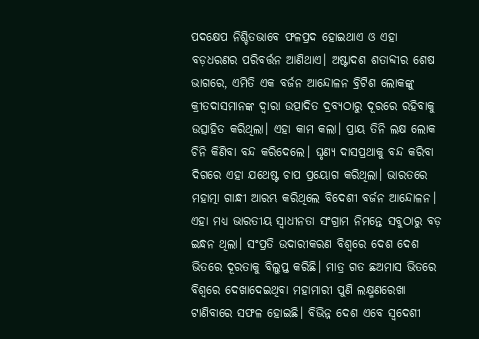ପଦକ୍ଷେପ ନିଶ୍ଚିତଭାବେ ଫଳପ୍ରଦ ହୋଇଥାଏ ଓ ଏହା ବଡ଼ଧରଣର ପରିବର୍ତ୍ତନ ଆଣିଥାଏ। ଅଷ୍ଟାଦଶ ଶତାବ୍ଦୀର ଶେଷ ଭାଗରେ, ଏମିତି ଏକ ବର୍ଜନ ଆନ୍ଦୋଳନ ବ୍ରିଟିଶ ଲୋକଙ୍କୁ କ୍ରୀତଦାସମାନଙ୍କ ଦ୍ୱାରା ଉତ୍ପାଦିତ ଦ୍ରବ୍ୟଠାରୁ ଦୂରରେ ରହିବାକୁ ଉତ୍ସାହିତ କରିଥିଲା। ଏହା କାମ କଲା। ପ୍ରାୟ ତିନି ଲକ୍ଷ ଲୋକ ଚିନି କିଣିବା ବନ୍ଦ କରିଦେଲେ। ଘୃଣ୍ୟ ଦାସପ୍ରଥାକୁ ବନ୍ଦ କରିବା ଦିଗରେ ଏହା ଯଥେଷ୍ଟ ଚାପ ପ୍ରୟୋଗ କରିଥିଲା। ଭାରତରେ ମହାତ୍ମା ଗାନ୍ଧୀ ଆରମ୍ଭ କରିଥିଲେ ବିଦେଶୀ ବର୍ଜନ ଆନ୍ଦୋଳନ। ଏହା ମଧ୍ୟ ଭାରତୀୟ ସ୍ବାଧୀନତା ସଂଗ୍ରାମ ନିମନ୍ତେ ସବୁଠାରୁ ବଡ଼ ଇନ୍ଧନ ଥିଲା। ସଂପ୍ରତି ଉଦାରୀକରଣ ବିଶ୍ୱରେ ଦେଶ ଦେଶ ଭିତରେ ଦୂରତାକୁ ବିଲୁପ୍ତ କରିଛି। ମାତ୍ର ଗତ ଛଅମାସ ଭିତରେ ବିଶ୍ୱରେ ଦେଖାଦେଇଥିବା ମହାମାରୀ ପୁଣି ଲକ୍ଷ୍ମଣରେଖା ଟାଣିବାରେ ସଫଳ ହୋଇଛି। ବିଭିନ୍ନ ଦେଶ ଏବେ ସ୍ବଦେଶୀ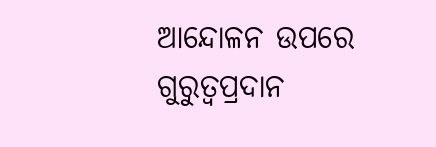ଆନ୍ଦୋଳନ ଉପରେ ଗୁରୁତ୍ୱପ୍ରଦାନ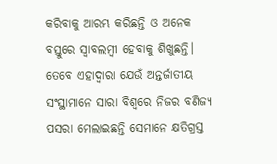କରିବାକୁ ଆରମ୍ଭ କରିଛନ୍ତି ଓ ଅନେକ ବସ୍ତୁରେ ସ୍ବାବଲମ୍ବୀ ହେବାକୁ ଶିଖୁଛନ୍ତି। ତେବେ ଏହାଦ୍ୱାରା ଯେଉଁ ଅନ୍ତର୍ଜାତୀୟ ସଂସ୍ଥାମାନେ ସାରା ବିଶ୍ୱରେ ନିଜର ବଣିଜ୍ୟ ପସରା ମେଲାଇଛନ୍ତି ସେମାନେ କ୍ଷତିଗ୍ରସ୍ତ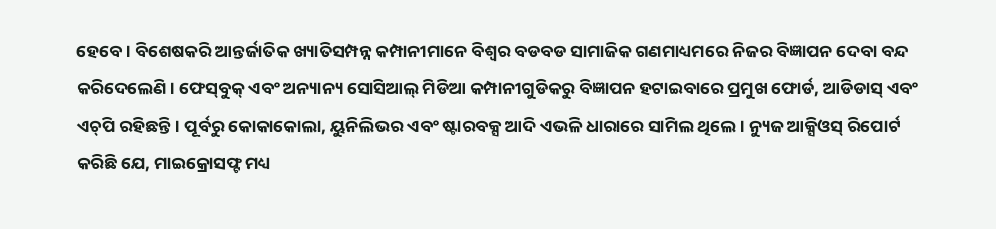ହେବେ। ବିଶେଷକରି ଆନ୍ତର୍ଜାତିକ ଖ୍ୟାତିସମ୍ପନ୍ନ କମ୍ପାନୀମାନେ ବିଶ୍ୱର ବଡବଡ ସାମାଜିକ ଗଣମାଧ୍ୟମରେ ନିଜର ବିଜ୍ଞାପନ ଦେବା ବନ୍ଦ କରିଦେଲେଣି। ଫେସ୍‌ବୁକ୍‌ ଏବଂ ଅନ୍ୟାନ୍ୟ ସୋସିଆଲ୍‌ ମିଡିଆ କମ୍ପାନୀଗୁଡିକରୁ ବିଜ୍ଞାପନ ହଟାଇବାରେ ପ୍ରମୁଖ ଫୋର୍ଡ, ଆଡିଡାସ୍‌ ଏବଂ ଏଚ୍‌ପି ରହିଛନ୍ତି। ପୂର୍ବରୁ କୋକାକୋଲା, ୟୁନିଲିଭର ଏବଂ ଷ୍ଟାରବକ୍ସ ଆଦି ଏଭଳି ଧାରାରେ ସାମିଲ ଥିଲେ। ନ୍ୟୁଜ ଆକ୍ସିଓସ୍‌ ରିପୋର୍ଟ କରିଛି ଯେ, ମାଇକ୍ରୋସଫ୍ଟ ମଧ୍ୟ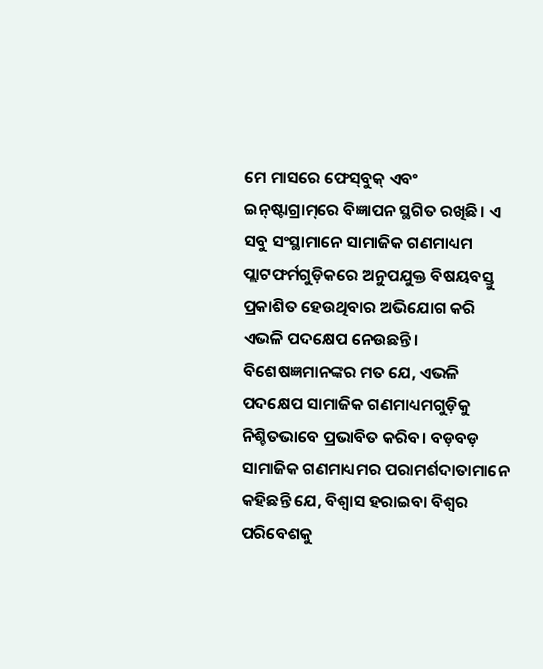ମେ ମାସରେ ଫେସ୍‌ବୁକ୍‌ ଏବଂ ଇନ୍‌ଷ୍ଟାଗ୍ରାମ୍‌ରେ ବିଜ୍ଞାପନ ସ୍ଥଗିତ ରଖିଛି। ଏ ସବୁ ସଂସ୍ଥାମାନେ ସାମାଜିକ ଗଣମାଧ୍ୟମ ପ୍ଲାଟଫର୍ମଗୁଡ଼ିକରେ ଅନୁପଯୁକ୍ତ ବିଷୟବସ୍ତୁ ପ୍ରକାଶିତ ହେଉଥିବାର ଅଭିଯୋଗ କରି ଏଭଳି ପଦକ୍ଷେପ ନେଉଛନ୍ତି। ବିଶେଷଜ୍ଞମାନଙ୍କର ମତ ଯେ, ଏଭଳି ପଦକ୍ଷେପ ସାମାଜିକ ଗଣମାଧ୍ୟମଗୁଡ଼ିକୁ ନିଶ୍ଚିତଭାବେ ପ୍ରଭାବିତ କରିବ। ବଡ଼ବଡ଼ ସାମାଜିକ ଗଣମାଧ୍ୟମର ପରାମର୍ଶଦାତାମାନେ କହିଛନ୍ତି ଯେ, ବିଶ୍ୱାସ ହରାଇବା ବିଶ୍ୱର ପରିବେଶକୁ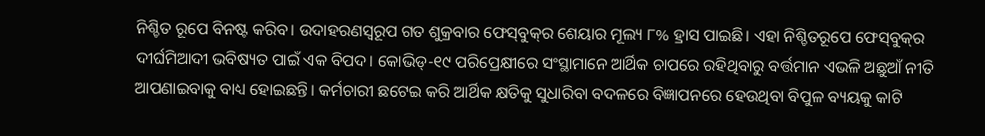ନିଶ୍ଚିତ ରୂପେ ବିନଷ୍ଟ କରିବ। ଉଦାହରଣସ୍ବରୂପ ଗତ ଶୁକ୍ରବାର ଫେସ୍‌ବୁକ୍‌ର ଶେୟାର ମୂଲ୍ୟ ୮% ହ୍ରାସ ପାଇଛି। ଏହା ନିଶ୍ଚିତରୂପେ ଫେସ୍‌ବୁକ୍‌ର ଦୀର୍ଘମିଆଦୀ ଭବିଷ୍ୟତ ପାଇଁ ଏକ ବିପଦ। କୋଭିଡ୍‌-୧୯ ପରିପ୍ରେକ୍ଷୀରେ ସଂସ୍ଥାମାନେ ଆର୍ଥିକ ଚାପରେ ରହିଥିବାରୁ ବର୍ତ୍ତମାନ ଏଭଳି ଅଛୁଆଁ ନୀତି ଆପଣାଇବାକୁ ବାଧ୍ୟ ହୋଇଛନ୍ତି। କର୍ମଚାରୀ ଛଟେଇ କରି ଆର୍ଥିକ କ୍ଷତିକୁ ସୁଧାରିବା ବଦଳରେ ବିଜ୍ଞାପନରେ ହେଉଥିବା ବିପୁଳ ବ୍ୟୟକୁ କାଟି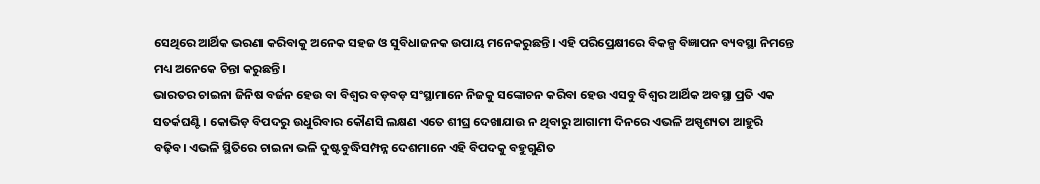ସେଥିରେ ଆର୍ଥିକ ଭରଣା କରିବାକୁ ଅନେକ ସହଜ ଓ ସୁବିଧାଜନକ ଉପାୟ ମନେକରୁଛନ୍ତି। ଏହି ପରିପ୍ରେକ୍ଷୀରେ ବିକଳ୍ପ ବିଜ୍ଞାପନ ବ୍ୟବସ୍ଥା ନିମନ୍ତେ ମଧ୍ୟ ଅନେକେ ଚିନ୍ତା କରୁଛନ୍ତି।
ଭାରତର ଚାଇନା ଜିନିଷ ବର୍ଜନ ହେଉ ବା ବିଶ୍ୱର ବଡ଼ବଡ଼ ସଂସ୍ଥାମାନେ ନିଜକୁ ସଙ୍କୋଚନ କରିବା ହେଉ ଏସବୁ ବିଶ୍ୱର ଆର୍ଥିକ ଅବସ୍ଥା ପ୍ରତି ଏକ ସତର୍କଘଣ୍ଟି। କୋଭିଡ଼ ବିପଦରୁ ଉଧୁରିବାର କୌଣସି ଲକ୍ଷଣ ଏତେ ଶୀଘ୍ର ଦେଖାଯାଉ ନ ଥିବାରୁ ଆଗାମୀ ଦିନରେ ଏଭଳି ଅସ୍ପୃଶ୍ୟତା ଆହୁରି ବଢ଼ିବ। ଏଭଳି ସ୍ଥିତିରେ ଚାଇନା ଭଳି ଦୁଷ୍ଟବୁଦ୍ଧିସମ୍ପନ୍ନ ଦେଶମାନେ ଏହି ବିପଦକୁ ବହୁଗୁଣିତ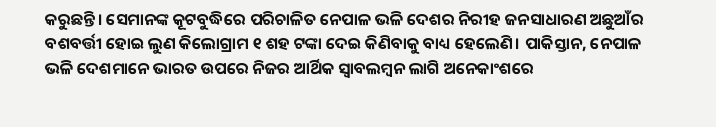କରୁଛନ୍ତି। ସେମାନଙ୍କ କୂଟବୁଦ୍ଧିରେ ପରିଚାଳିତ ନେପାଳ ଭଳି ଦେଶର ନିରୀହ ଜନସାଧାରଣ ଅଛୁଆଁର ବଶବର୍ତ୍ତୀ ହୋଇ ଲୁଣ କିଲୋଗ୍ରାମ ୧ ଶହ ଟଙ୍କା ଦେଇ କିଣିବାକୁ ବାଧ୍ୟ ହେଲେଣି। ପାକିସ୍ତାନ, ନେପାଳ ଭଳି ଦେଶମାନେ ଭାରତ ଉପରେ ନିଜର ଆର୍ଥିକ ସ୍ବାବଲମ୍ବନ ଲାଗି ଅନେକାଂଶରେ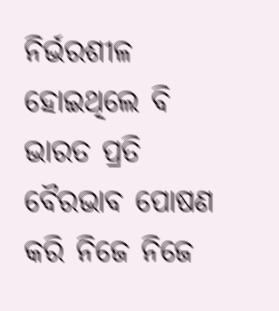ନିର୍ଭରଶୀଳ ହୋଇଥିଲେ ବି ଭାରତ ପ୍ରତି ବୈରଭାବ ପୋଷଣ କରି ନିଜେ ନିଜେ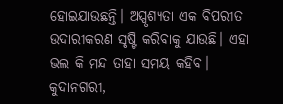ହୋଇଯାଉଛନ୍ତି। ଅସ୍ପୃଶ୍ୟତା ଏକ ବିପରୀତ ଉଦାରୀକରଣ ସୃଷ୍ଟି କରିବାକୁ ଯାଉଛି। ଏହା ଭଲ କି ମନ୍ଦ ତାହା ସମୟ କହିବ।
କୁଦାନଗରୀ,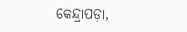କେନ୍ଦ୍ରାପଡ଼ା,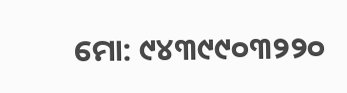ମୋ: ୯୪୩୯୯୦୩୨୨୦